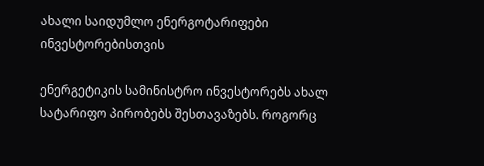ახალი საიდუმლო ენერგოტარიფები ინვესტორებისთვის

ენერგეტიკის სამინისტრო ინვესტორებს ახალ სატარიფო პირობებს შესთავაზებს. როგორც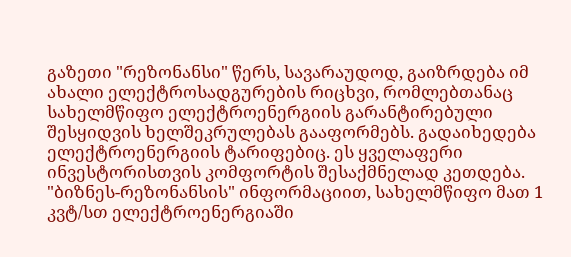გაზეთი "რეზონანსი" წერს, სავარაუდოდ, გაიზრდება იმ ახალი ელექტროსადგურების რიცხვი, რომლებთანაც სახელმწიფო ელექტროენერგიის გარანტირებული შესყიდვის ხელშეკრულებას გააფორმებს. გადაიხედება ელექტროენერგიის ტარიფებიც. ეს ყველაფერი ინვესტორისთვის კომფორტის შესაქმნელად კეთდება. "ბიზნეს-რეზონანსის" ინფორმაციით, სახელმწიფო მათ 1 კვტ/სთ ელექტროენერგიაში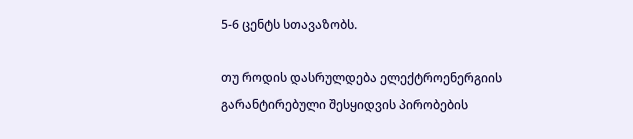5-6 ცენტს სთავაზობს.

თუ როდის დასრულდება ელექტროენერგიის გარანტირებული შესყიდვის პირობების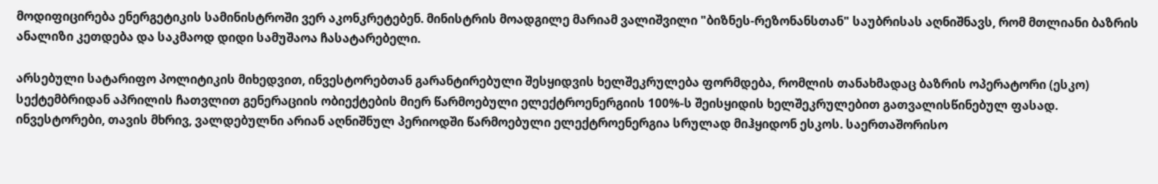მოდიფიცირება ენერგეტიკის სამინისტროში ვერ აკონკრეტებენ. მინისტრის მოადგილე მარიამ ვალიშვილი "ბიზნეს-რეზონანსთან" საუბრისას აღნიშნავს, რომ მთლიანი ბაზრის ანალიზი კეთდება და საკმაოდ დიდი სამუშაოა ჩასატარებელი.

არსებული სატარიფო პოლიტიკის მიხედვით, ინვესტორებთან გარანტირებული შესყიდვის ხელშეკრულება ფორმდება, რომლის თანახმადაც ბაზრის ოპერატორი (ესკო) სექტემბრიდან აპრილის ჩათვლით გენერაციის ობიექტების მიერ წარმოებული ელექტროენერგიის 100%-ს შეისყიდის ხელშეკრულებით გათვალისწინებულ ფასად. ინვესტორები, თავის მხრივ, ვალდებულნი არიან აღნიშნულ პერიოდში წარმოებული ელექტროენერგია სრულად მიჰყიდონ ესკოს. საერთაშორისო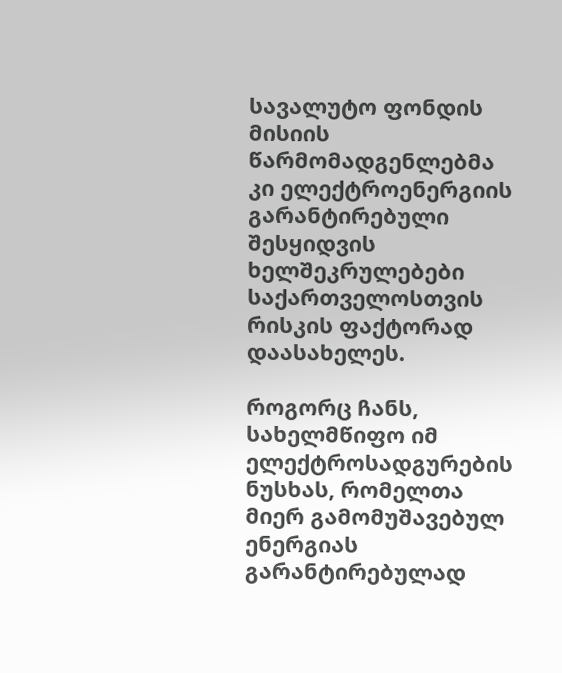სავალუტო ფონდის მისიის წარმომადგენლებმა კი ელექტროენერგიის გარანტირებული შესყიდვის ხელშეკრულებები საქართველოსთვის რისკის ფაქტორად დაასახელეს.

როგორც ჩანს, სახელმწიფო იმ ელექტროსადგურების ნუსხას, რომელთა მიერ გამომუშავებულ ენერგიას გარანტირებულად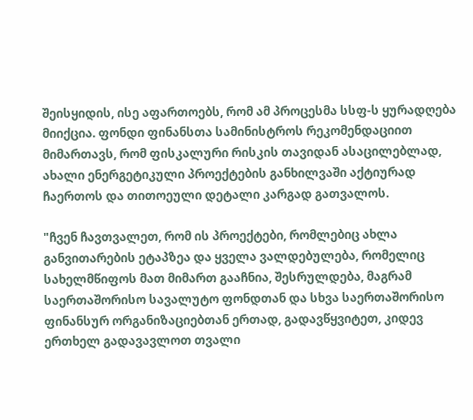შეისყიდის, ისე აფართოებს, რომ ამ პროცესმა სსფ-ს ყურადღება მიიქცია. ფონდი ფინანსთა სამინისტროს რეკომენდაციით მიმართავს, რომ ფისკალური რისკის თავიდან ასაცილებლად, ახალი ენერგეტიკული პროექტების განხილვაში აქტიურად ჩაერთოს და თითოეული დეტალი კარგად გათვალოს.

"ჩვენ ჩავთვალეთ, რომ ის პროექტები, რომლებიც ახლა განვითარების ეტაპზეა და ყველა ვალდებულება, რომელიც სახელმწიფოს მათ მიმართ გააჩნია, შესრულდება, მაგრამ საერთაშორისო სავალუტო ფონდთან და სხვა საერთაშორისო ფინანსურ ორგანიზაციებთან ერთად, გადავწყვიტეთ, კიდევ ერთხელ გადავავლოთ თვალი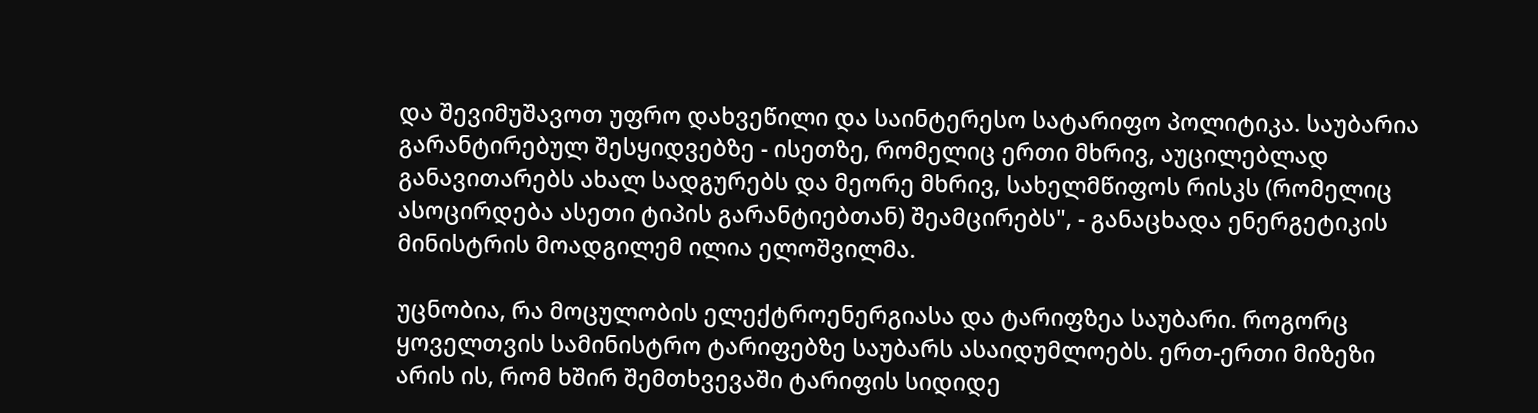და შევიმუშავოთ უფრო დახვეწილი და საინტერესო სატარიფო პოლიტიკა. საუბარია გარანტირებულ შესყიდვებზე - ისეთზე, რომელიც ერთი მხრივ, აუცილებლად განავითარებს ახალ სადგურებს და მეორე მხრივ, სახელმწიფოს რისკს (რომელიც ასოცირდება ასეთი ტიპის გარანტიებთან) შეამცირებს", - განაცხადა ენერგეტიკის მინისტრის მოადგილემ ილია ელოშვილმა.

უცნობია, რა მოცულობის ელექტროენერგიასა და ტარიფზეა საუბარი. როგორც ყოველთვის სამინისტრო ტარიფებზე საუბარს ასაიდუმლოებს. ერთ-ერთი მიზეზი არის ის, რომ ხშირ შემთხვევაში ტარიფის სიდიდე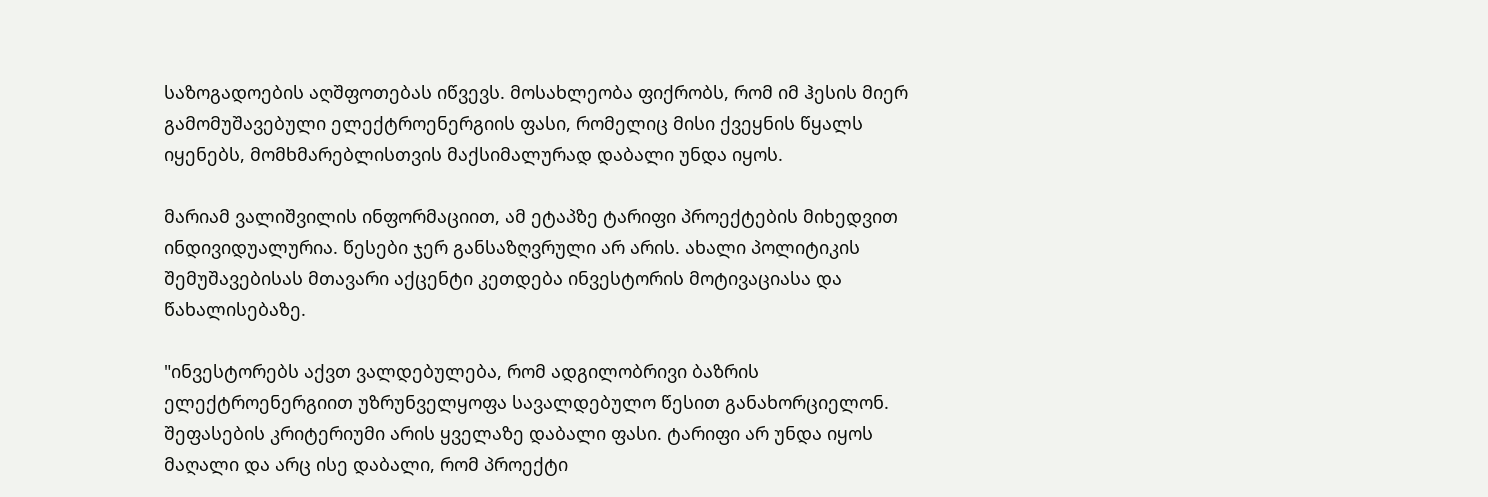საზოგადოების აღშფოთებას იწვევს. მოსახლეობა ფიქრობს, რომ იმ ჰესის მიერ გამომუშავებული ელექტროენერგიის ფასი, რომელიც მისი ქვეყნის წყალს იყენებს, მომხმარებლისთვის მაქსიმალურად დაბალი უნდა იყოს.

მარიამ ვალიშვილის ინფორმაციით, ამ ეტაპზე ტარიფი პროექტების მიხედვით ინდივიდუალურია. წესები ჯერ განსაზღვრული არ არის. ახალი პოლიტიკის შემუშავებისას მთავარი აქცენტი კეთდება ინვესტორის მოტივაციასა და წახალისებაზე.

"ინვესტორებს აქვთ ვალდებულება, რომ ადგილობრივი ბაზრის ელექტროენერგიით უზრუნველყოფა სავალდებულო წესით განახორციელონ. შეფასების კრიტერიუმი არის ყველაზე დაბალი ფასი. ტარიფი არ უნდა იყოს მაღალი და არც ისე დაბალი, რომ პროექტი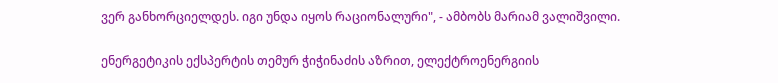ვერ განხორციელდეს. იგი უნდა იყოს რაციონალური", - ამბობს მარიამ ვალიშვილი.

ენერგეტიკის ექსპერტის თემურ ჭიჭინაძის აზრით, ელექტროენერგიის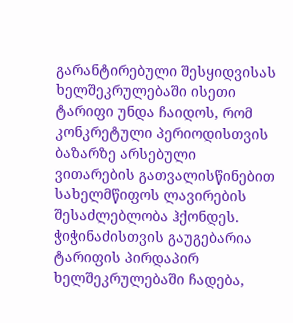გარანტირებული შესყიდვისას ხელშეკრულებაში ისეთი ტარიფი უნდა ჩაიდოს, რომ კონკრეტული პერიოდისთვის ბაზარზე არსებული ვითარების გათვალისწინებით სახელმწიფოს ლავირების შესაძლებლობა ჰქონდეს. ჭიჭინაძისთვის გაუგებარია ტარიფის პირდაპირ ხელშეკრულებაში ჩადება,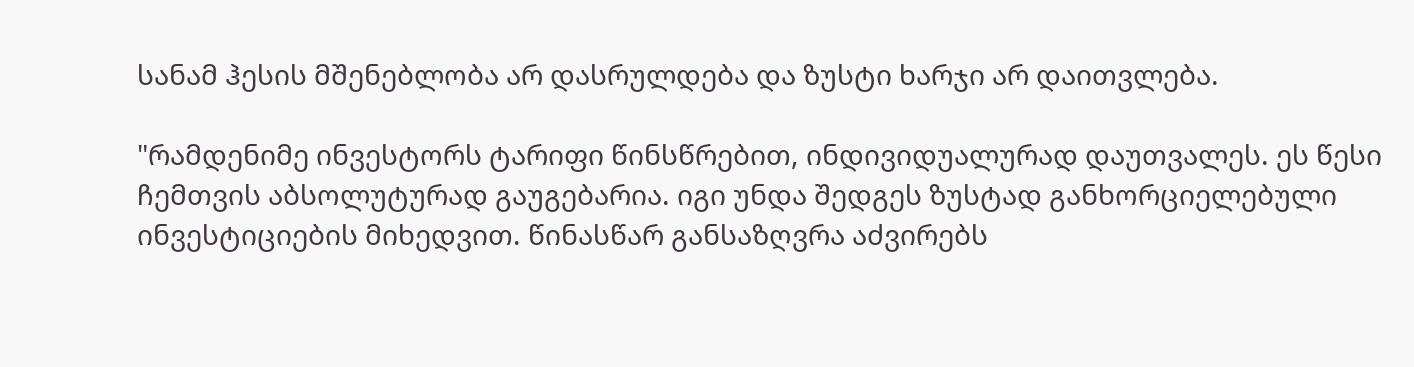სანამ ჰესის მშენებლობა არ დასრულდება და ზუსტი ხარჯი არ დაითვლება.

"რამდენიმე ინვესტორს ტარიფი წინსწრებით, ინდივიდუალურად დაუთვალეს. ეს წესი ჩემთვის აბსოლუტურად გაუგებარია. იგი უნდა შედგეს ზუსტად განხორციელებული ინვესტიციების მიხედვით. წინასწარ განსაზღვრა აძვირებს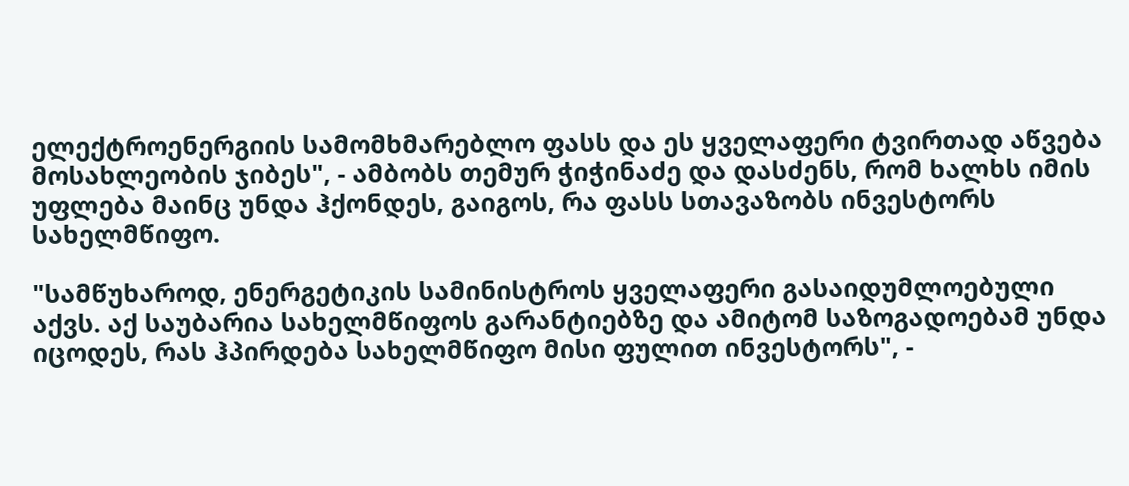ელექტროენერგიის სამომხმარებლო ფასს და ეს ყველაფერი ტვირთად აწვება მოსახლეობის ჯიბეს", - ამბობს თემურ ჭიჭინაძე და დასძენს, რომ ხალხს იმის უფლება მაინც უნდა ჰქონდეს, გაიგოს, რა ფასს სთავაზობს ინვესტორს სახელმწიფო.

"სამწუხაროდ, ენერგეტიკის სამინისტროს ყველაფერი გასაიდუმლოებული აქვს. აქ საუბარია სახელმწიფოს გარანტიებზე და ამიტომ საზოგადოებამ უნდა იცოდეს, რას ჰპირდება სახელმწიფო მისი ფულით ინვესტორს", -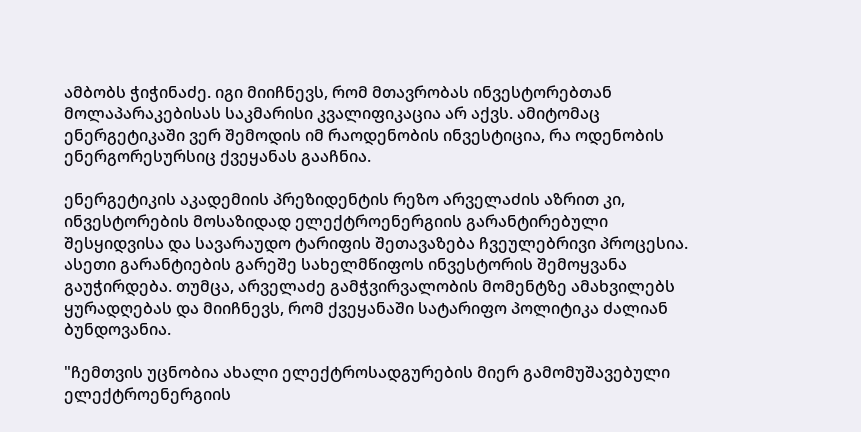ამბობს ჭიჭინაძე. იგი მიიჩნევს, რომ მთავრობას ინვესტორებთან მოლაპარაკებისას საკმარისი კვალიფიკაცია არ აქვს. ამიტომაც ენერგეტიკაში ვერ შემოდის იმ რაოდენობის ინვესტიცია, რა ოდენობის ენერგორესურსიც ქვეყანას გააჩნია.

ენერგეტიკის აკადემიის პრეზიდენტის რეზო არველაძის აზრით კი, ინვესტორების მოსაზიდად ელექტროენერგიის გარანტირებული შესყიდვისა და სავარაუდო ტარიფის შეთავაზება ჩვეულებრივი პროცესია. ასეთი გარანტიების გარეშე სახელმწიფოს ინვესტორის შემოყვანა გაუჭირდება. თუმცა, არველაძე გამჭვირვალობის მომენტზე ამახვილებს ყურადღებას და მიიჩნევს, რომ ქვეყანაში სატარიფო პოლიტიკა ძალიან ბუნდოვანია.

"ჩემთვის უცნობია ახალი ელექტროსადგურების მიერ გამომუშავებული ელექტროენერგიის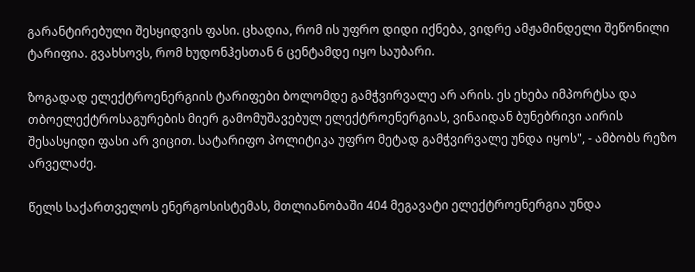გარანტირებული შესყიდვის ფასი. ცხადია, რომ ის უფრო დიდი იქნება, ვიდრე ამჟამინდელი შეწონილი ტარიფია. გვახსოვს, რომ ხუდონჰესთან 6 ცენტამდე იყო საუბარი.

ზოგადად ელექტროენერგიის ტარიფები ბოლომდე გამჭვირვალე არ არის. ეს ეხება იმპორტსა და თბოელექტროსაგურების მიერ გამომუშავებულ ელექტროენერგიას, ვინაიდან ბუნებრივი აირის შესასყიდი ფასი არ ვიცით. სატარიფო პოლიტიკა უფრო მეტად გამჭვირვალე უნდა იყოს", - ამბობს რეზო არველაძე.

წელს საქართველოს ენერგოსისტემას, მთლიანობაში 404 მეგავატი ელექტროენერგია უნდა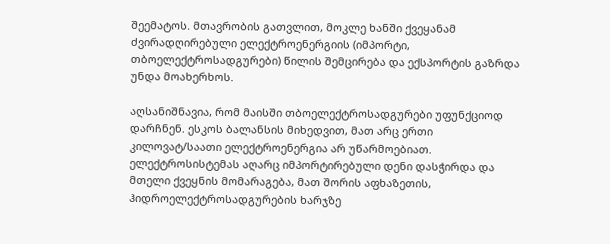შეემატოს. მთავრობის გათვლით, მოკლე ხანში ქვეყანამ ძვირადღირებული ელექტროენერგიის (იმპორტი, თბოელექტროსადგურები) წილის შემცირება და ექსპორტის გაზრდა უნდა მოახერხოს.

აღსანიშნავია, რომ მაისში თბოელექტროსადგურები უფუნქციოდ დარჩნენ. ესკოს ბალანსის მიხედვით, მათ არც ერთი კილოვატ/საათი ელექტროენერგია არ უწარმოებიათ. ელექტროსისტემას აღარც იმპორტირებული დენი დასჭირდა და მთელი ქვეყნის მომარაგება, მათ შორის აფხაზეთის, ჰიდროელექტროსადგურების ხარჯზე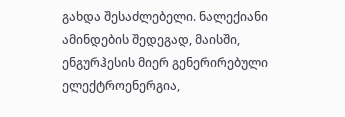გახდა შესაძლებელი. ნალექიანი ამინდების შედეგად, მაისში, ენგურჰესის მიერ გენერირებული ელექტროენერგია,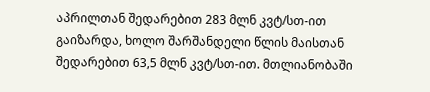აპრილთან შედარებით 283 მლნ კვტ/სთ-ით გაიზარდა, ხოლო შარშანდელი წლის მაისთან შედარებით 63,5 მლნ კვტ/სთ-ით. მთლიანობაში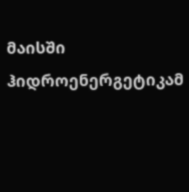მაისში ჰიდროენერგეტიკამ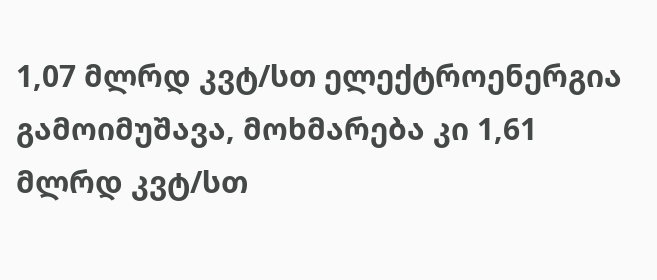1,07 მლრდ კვტ/სთ ელექტროენერგია გამოიმუშავა, მოხმარება კი 1,61 მლრდ კვტ/სთ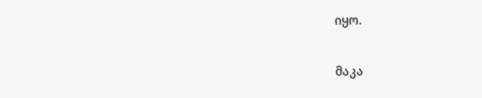იყო.

მაკა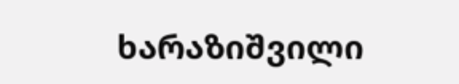ხარაზიშვილი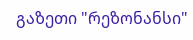გაზეთი "რეზონანსი"